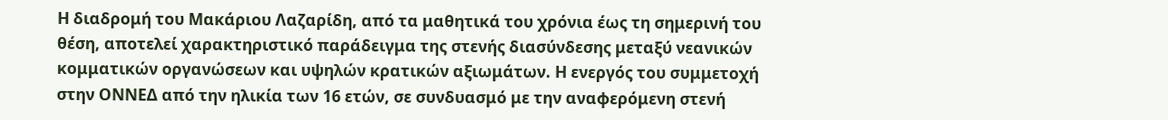Η διαδρομή του Μακάριου Λαζαρίδη, από τα μαθητικά του χρόνια έως τη σημερινή του θέση, αποτελεί χαρακτηριστικό παράδειγμα της στενής διασύνδεσης μεταξύ νεανικών κομματικών οργανώσεων και υψηλών κρατικών αξιωμάτων. Η ενεργός του συμμετοχή στην ΟΝΝΕΔ από την ηλικία των 16 ετών, σε συνδυασμό με την αναφερόμενη στενή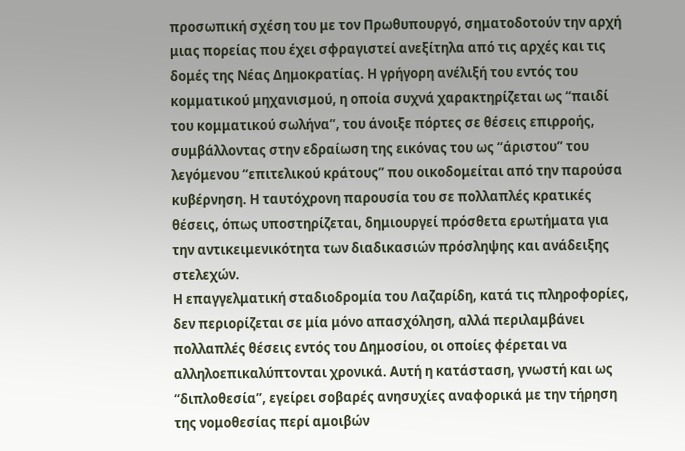προσωπική σχέση του με τον Πρωθυπουργό, σηματοδοτούν την αρχή μιας πορείας που έχει σφραγιστεί ανεξίτηλα από τις αρχές και τις δομές της Νέας Δημοκρατίας. Η γρήγορη ανέλιξή του εντός του κομματικού μηχανισμού, η οποία συχνά χαρακτηρίζεται ως “παιδί του κομματικού σωλήνα”, του άνοιξε πόρτες σε θέσεις επιρροής, συμβάλλοντας στην εδραίωση της εικόνας του ως “άριστου” του λεγόμενου “επιτελικού κράτους” που οικοδομείται από την παρούσα κυβέρνηση. Η ταυτόχρονη παρουσία του σε πολλαπλές κρατικές θέσεις, όπως υποστηρίζεται, δημιουργεί πρόσθετα ερωτήματα για την αντικειμενικότητα των διαδικασιών πρόσληψης και ανάδειξης στελεχών.
Η επαγγελματική σταδιοδρομία του Λαζαρίδη, κατά τις πληροφορίες, δεν περιορίζεται σε μία μόνο απασχόληση, αλλά περιλαμβάνει πολλαπλές θέσεις εντός του Δημοσίου, οι οποίες φέρεται να αλληλοεπικαλύπτονται χρονικά. Αυτή η κατάσταση, γνωστή και ως “διπλοθεσία”, εγείρει σοβαρές ανησυχίες αναφορικά με την τήρηση της νομοθεσίας περί αμοιβών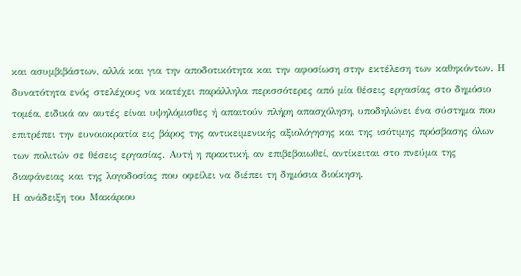και ασυμβιβάστων, αλλά και για την αποδοτικότητα και την αφοσίωση στην εκτέλεση των καθηκόντων. Η δυνατότητα ενός στελέχους να κατέχει παράλληλα περισσότερες από μία θέσεις εργασίας στο δημόσιο τομέα, ειδικά αν αυτές είναι υψηλόμισθες ή απαιτούν πλήρη απασχόληση, υποδηλώνει ένα σύστημα που επιτρέπει την ευνοιοκρατία εις βάρος της αντικειμενικής αξιολόγησης και της ισότιμης πρόσβασης όλων των πολιτών σε θέσεις εργασίας. Αυτή η πρακτική, αν επιβεβαιωθεί, αντίκειται στο πνεύμα της διαφάνειας και της λογοδοσίας που οφείλει να διέπει τη δημόσια διοίκηση.
Η ανάδειξη του Μακάριου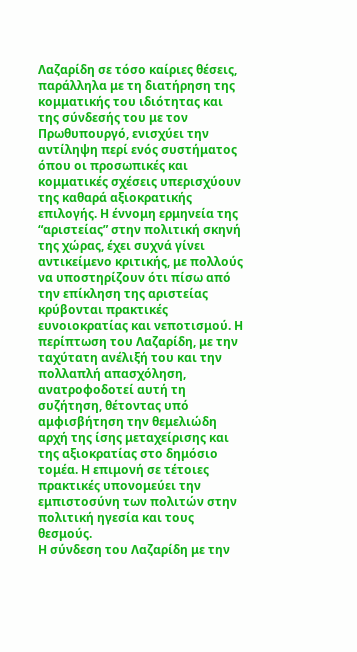Λαζαρίδη σε τόσο καίριες θέσεις, παράλληλα με τη διατήρηση της κομματικής του ιδιότητας και της σύνδεσής του με τον Πρωθυπουργό, ενισχύει την αντίληψη περί ενός συστήματος όπου οι προσωπικές και κομματικές σχέσεις υπερισχύουν της καθαρά αξιοκρατικής επιλογής. Η έννομη ερμηνεία της “αριστείας” στην πολιτική σκηνή της χώρας, έχει συχνά γίνει αντικείμενο κριτικής, με πολλούς να υποστηρίζουν ότι πίσω από την επίκληση της αριστείας κρύβονται πρακτικές ευνοιοκρατίας και νεποτισμού. Η περίπτωση του Λαζαρίδη, με την ταχύτατη ανέλιξή του και την πολλαπλή απασχόληση, ανατροφοδοτεί αυτή τη συζήτηση, θέτοντας υπό αμφισβήτηση την θεμελιώδη αρχή της ίσης μεταχείρισης και της αξιοκρατίας στο δημόσιο τομέα. Η επιμονή σε τέτοιες πρακτικές υπονομεύει την εμπιστοσύνη των πολιτών στην πολιτική ηγεσία και τους θεσμούς.
Η σύνδεση του Λαζαρίδη με την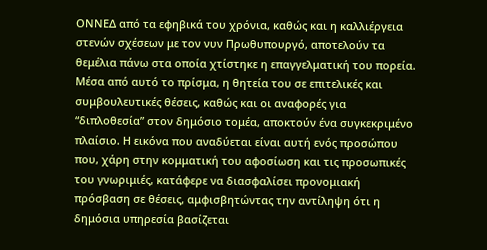ΟΝΝΕΔ από τα εφηβικά του χρόνια, καθώς και η καλλιέργεια στενών σχέσεων με τον νυν Πρωθυπουργό, αποτελούν τα θεμέλια πάνω στα οποία χτίστηκε η επαγγελματική του πορεία. Μέσα από αυτό το πρίσμα, η θητεία του σε επιτελικές και συμβουλευτικές θέσεις, καθώς και οι αναφορές για “διπλοθεσία” στον δημόσιο τομέα, αποκτούν ένα συγκεκριμένο πλαίσιο. Η εικόνα που αναδύεται είναι αυτή ενός προσώπου που, χάρη στην κομματική του αφοσίωση και τις προσωπικές του γνωριμιές, κατάφερε να διασφαλίσει προνομιακή πρόσβαση σε θέσεις, αμφισβητώντας την αντίληψη ότι η δημόσια υπηρεσία βασίζεται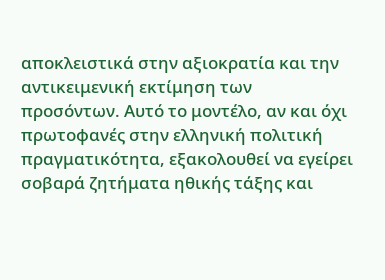αποκλειστικά στην αξιοκρατία και την αντικειμενική εκτίμηση των προσόντων. Αυτό το μοντέλο, αν και όχι πρωτοφανές στην ελληνική πολιτική πραγματικότητα, εξακολουθεί να εγείρει σοβαρά ζητήματα ηθικής τάξης και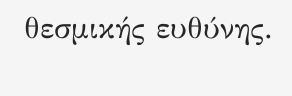θεσμικής ευθύνης.